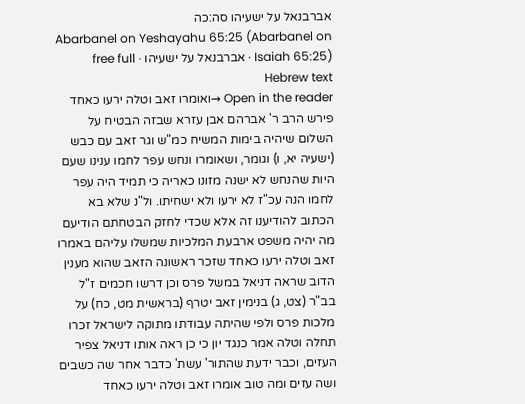אברבנאל על ישעיהו סה:כה
Abarbanel on Yeshayahu 65:25 (Abarbanel on Isaiah 65:25) · אברבנאל על ישעיהו · free full Hebrew text
Open in the reader →ואומרו זאב וטלה ירעו כאחד פירש הרב ר' אברהם אבן עזרא שבזה הבטיח על השלום שיהיה בימות המשיח כמ"ש וגר זאב עם כבש (ישעיה יא, ו) וגומר, ושאומרו ונחש עפר לחמו ענינו שעם היות שהנחש לא ישנה מזונו כאריה כי תמיד היה עפר לחמו הנה עכ"ז לא ירעו ולא ישחיתו. ול"נ שלא בא הכתוב להודיענו זה אלא שכדי לחזק הבטחתם הודיעם מה יהיה משפט ארבעת המלכיות שמשלו עליהם באמרו זאב וטלה ירעו כאחד שזכר ראשונה הזאב שהוא מענין הדוב שראה דניאל במשל פרס וכן דרשו חכמים ז"ל בב"ר (צט, ג) בנימין זאב יטרף (בראשית מט, כח) על מלכות פרס ולפי שהיתה עבודתו מתוקה לישראל זכרו תחלה וטלה אמר כנגד יון כי כן ראה אותו דניאל צפיר העזים, וכבר ידעת שהתור' עשת' כדבר אחר שה כשבים ושה עזים ומה טוב אומרו זאב וטלה ירעו כאחד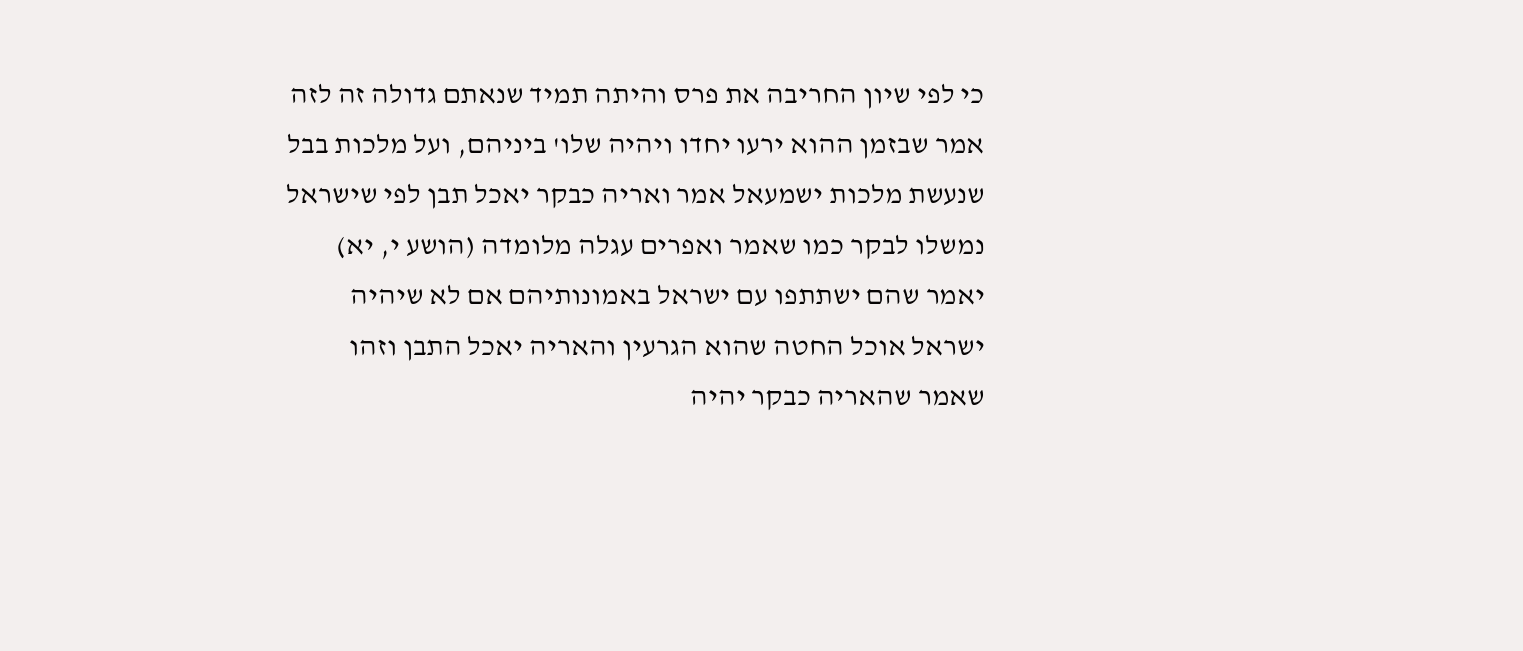כי לפי שיון החריבה את פרס והיתה תמיד שנאתם גדולה זה לזה אמר שבזמן ההוא ירעו יחדו ויהיה שלו' ביניהם, ועל מלכות בבל שנעשת מלכות ישמעאל אמר ואריה כבקר יאכל תבן לפי שישראל נמשלו לבקר כמו שאמר ואפרים עגלה מלומדה (הושע י, יא) יאמר שהם ישתתפו עם ישראל באמונותיהם אם לא שיהיה ישראל אוכל החטה שהוא הגרעין והאריה יאכל התבן וזהו שאמר שהאריה כבקר יהיה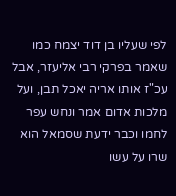לפי שעליו בן דוד יצמח כמו שאמר בפרקי רבי אליעזר, אבל עכ"ז אותו אריה יאכל תבן, ועל מלכות אדום אמר ונחש עפר לחמו וכבר ידעת שסמאל הוא שרו על עשו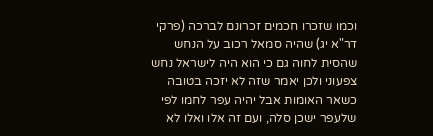וכמו שזכרו חכמים זכרונם לברכה (פרקי דר"א יג) שהיה סמאל רכוב על הנחש שהסית לחוה גם כי הוא היה לישראל נחש צפעוני ולכן יאמר שזה לא יזכה בטובה כשאר האומות אבל יהיה עפר לחמו לפי שלעפר ישכן סלה, ועם זה אלו ואלו לא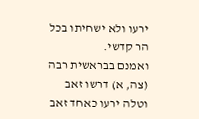ירעו ולא ישחיתו בכל הר קדשי.
ואמנם בבראשית רבה (צה, א) דרשו זאב וטלה ירעו כאחד זאב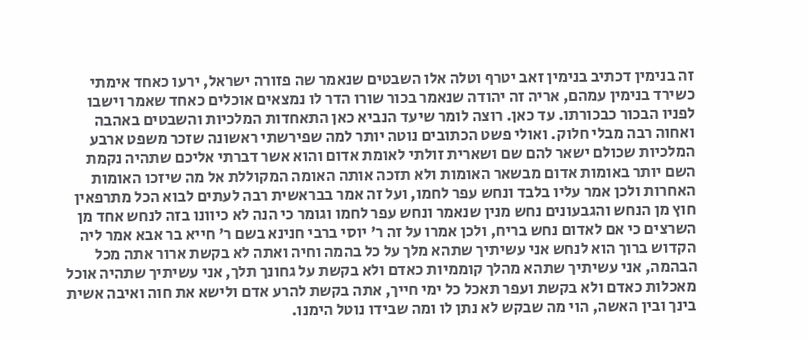זה בנימין דכתיב בנימין זאב יטרף וטלה אלו השבטים שנאמר שה פזורה ישראל, ירעו כאחד אימתי כשירד בנימין עמהם, אריה זה יהודה שנאמר בכור שורו הדר לו נמצאים אוכלים כאחד שאמר וישבו לפניו הבכור כבכורתו. עד כאן. רוצה לומר שיעד הנביא כאן התאחדות המלכיות והשבטים באהבה ואחוה רבה מבלי חלוק. ואולי פשט הכתובים נוטה יותר למה שפירשתי ראשונה שזכר משפט ארבע המלכיות שכולם ישאר להם שם ושארית זולתי לאומת אדום והוא אשר דברתי אליכם שתהיה נקמת השם יותר באומות אדום מבשאר האומות ולא תזכה אותה האומה המקוללת אל מה שיזכו האומות האחרות ולכן אמר עליו בלבד ונחש עפר לחמו, ועל זה אמר בבראשית רבה לעתים לבוא הכל מתרפאין חוץ מן הנחש והגבעונים נחש מנין שנאמר ונחש עפר לחמו וגומר כי הנה לא כיוונו בזה לנחש אחד מן השרצים כי אם לאדום נחש בריח, ולכן אמרו על זה ר' יוסי ברבי חנינא בשם ר' חייא בר אבא אמר ליה הקדוש ברוך הוא לנחש אני עשיתיך שתהא מלך על כל בהמה וחיה ואתה לא בקשת ארור אתה מכל הבהמה, אני עשיתיך שתהא מהלך קוממיות כאדם ולא בקשת על גחונך תלך, אני עשיתיך שתהיה אוכל מאכלות כאדם ולא בקשת ועפר תאכל כל ימי חייך, אתה בקשת להרע אדם ולישא את חוה ואיבה אשית בינך ובין האשה, הוי מה שבקש לא נתן לו ומה שבידו נוטל הימנו.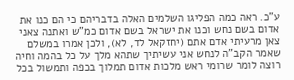ע"כ. ראה כמה הפליגו השלמים האלה בדבריהם כי הם כנו את אדום בשם נחש וכנו את ישראל בשם אדום כמ"ש ואתנה צאני צאן מרעיתי אדם אתם (יחזקאל לד, לא), ולכן אמרו במשלם שאמר הקב"ה לנחש אני עשיתיך שתהא מלך על כל בהמה וחיה רוצה לומר שרומי ראש מלכות אדום תמלוך בכפה ותמשול בכל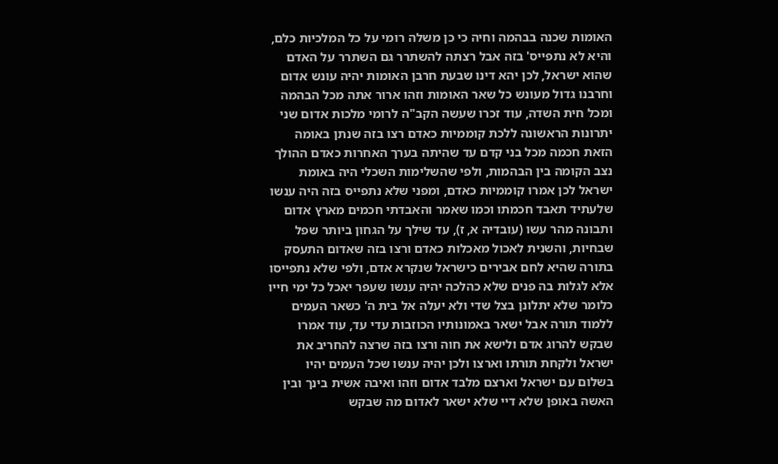האומות שכנה בבהמה וחיה כי כן משלה רומי על כל המלכיות כלם, והיא לא נתפייס' בזה אבל רצתה להשתרר גם השתרר על האדם שהוא ישראל, לכן יהא דינו שבעת חרבן האומות יהיה עונש אדום וחרבנו גדול מעונש כל שאר האומות וזהו ארור אתה מכל הבהמה ומכל חית השדה, עוד זכרו שעשה הקב"ה לרומי מלכות אדום שני יתרונות הראשונה ללכת קוממיות כאדם רצו בזה שנתן באומה הזאת חכמה מכל בני קדם עד שהיתה בערך האחרות כאדם ההולך נצב הקומה בין הבהמות, ולפי שהשלימות השכלי היה באומת ישראל לכן אמרו קוממיות כאדם, ומפני שלא נתפייס בזה היה ענשו שלעתיד תאבד חכמתו וכמו שאמר והאבדתי חכמים מארץ אדום ותבונה מהר עשו (עובדיה א, ז), עד שילך על הגחון ביותר שפל שבחיות, והשנית לאכול מאכלות כאדם ורצו בזה שאדום התעסק בתורה שהיא לחם אבירים כישראל שנקרא אדם, ולפי שלא נתפייסו אלא לגלות בה פנים שלא כהלכה יהיה ענשו שעפר יאכל כל ימי חייו כלומר שלא יתלונן בצל שדי ולא יעלה אל בית ה' כשאר העמים ללמוד תורה אבל ישאר באמונותיו הכוזבות עדי עד, עוד אמרו שבקש להרוג אדם ולישא את חוה ורצו בזה שרצה להחריב את ישראל ולקחת תורתו וארצו ולכן יהיה ענשו שכל העמים יהיו בשלום עם ישראל וארצם מלבד אדום וזהו ואיבה אשית בינך ובין האשה באופן שלא דיי שלא ישאר לאדום מה שבקש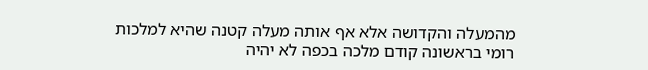מהמעלה והקדושה אלא אף אותה מעלה קטנה שהיא למלכות רומי בראשונה קודם מלכה בכפה לא יהיה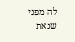לה מפני שנאת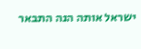ישראל אותה הנה התבאר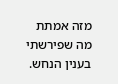מזה אמתת מה שפירשתי בענין הנחש.